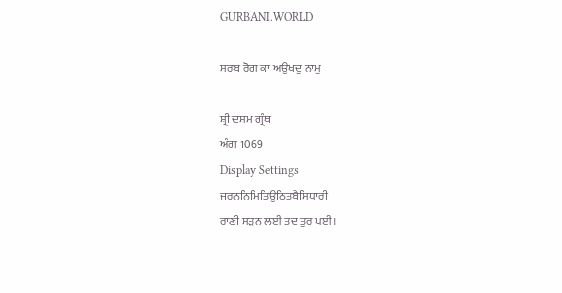GURBANI.WORLD

ਸਰਬ ਰੋਗ ਕਾ ਅਉਖਦੁ ਨਾਮੁ

ਸ਼੍ਰੀ ਦਸਮ ਗ੍ਰੰਥ
ਅੰਗ 1069
Display Settings
ਜਰਨਨਿਮਿਤਿਉਠਿਤਬੈਸਿਧਾਰੀ
ਰਾਣੀ ਸੜਨ ਲਈ ਤਦ ਤੁਰ ਪਈ।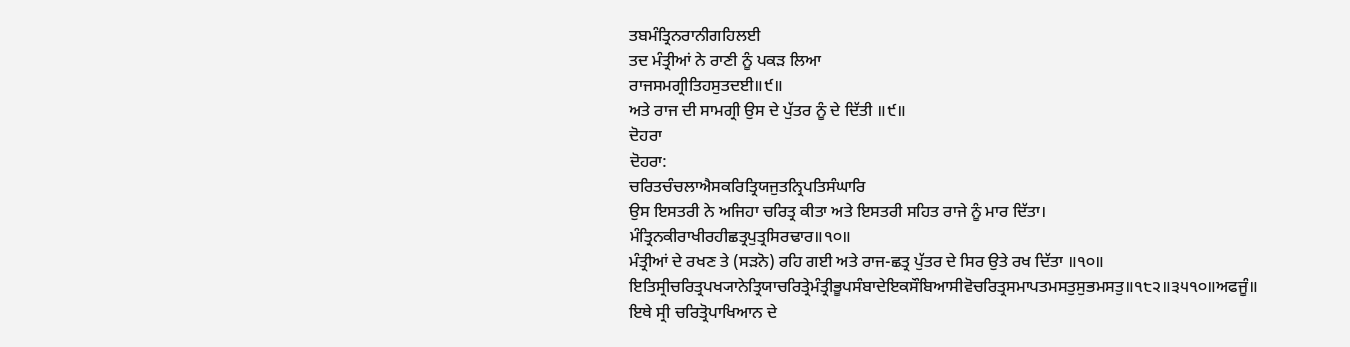ਤਬਮੰਤ੍ਰਿਨਰਾਨੀਗਹਿਲਈ
ਤਦ ਮੰਤ੍ਰੀਆਂ ਨੇ ਰਾਣੀ ਨੂੰ ਪਕੜ ਲਿਆ
ਰਾਜਸਮਗ੍ਰੀਤਿਹਸੁਤਦਈ॥੯॥
ਅਤੇ ਰਾਜ ਦੀ ਸਾਮਗ੍ਰੀ ਉਸ ਦੇ ਪੁੱਤਰ ਨੂੰ ਦੇ ਦਿੱਤੀ ॥੯॥
ਦੋਹਰਾ
ਦੋਹਰਾ:
ਚਰਿਤਚੰਚਲਾਐਸਕਰਿਤ੍ਰਿਯਜੁਤਨ੍ਰਿਪਤਿਸੰਘਾਰਿ
ਉਸ ਇਸਤਰੀ ਨੇ ਅਜਿਹਾ ਚਰਿਤ੍ਰ ਕੀਤਾ ਅਤੇ ਇਸਤਰੀ ਸਹਿਤ ਰਾਜੇ ਨੂੰ ਮਾਰ ਦਿੱਤਾ।
ਮੰਤ੍ਰਿਨਕੀਰਾਖੀਰਹੀਛਤ੍ਰਪੁਤ੍ਰਸਿਰਢਾਰ॥੧੦॥
ਮੰਤ੍ਰੀਆਂ ਦੇ ਰਖਣ ਤੇ (ਸੜਨੋ) ਰਹਿ ਗਈ ਅਤੇ ਰਾਜ-ਛਤ੍ਰ ਪੁੱਤਰ ਦੇ ਸਿਰ ਉਤੇ ਰਖ ਦਿੱਤਾ ॥੧੦॥
ਇਤਿਸ੍ਰੀਚਰਿਤ੍ਰਪਖ੍ਯਾਨੇਤ੍ਰਿਯਾਚਰਿਤ੍ਰੇਮੰਤ੍ਰੀਭੂਪਸੰਬਾਦੇਇਕਸੌਬਿਆਸੀਵੋਚਰਿਤ੍ਰਸਮਾਪਤਮਸਤੁਸੁਭਮਸਤੁ॥੧੮੨॥੩੫੧੦॥ਅਫਜੂੰ॥
ਇਥੇ ਸ੍ਰੀ ਚਰਿਤ੍ਰੋਪਾਖਿਆਨ ਦੇ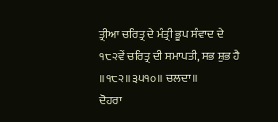ਤ੍ਰੀਆ ਚਰਿਤ੍ਰ ਦੇ ਮੰਤ੍ਰੀ ਭੂਪ ਸੰਵਾਦ ਦੇ ੧੮੨ਵੇਂ ਚਰਿਤ੍ਰ ਦੀ ਸਮਾਪਤੀ, ਸਭ ਸ਼ੁਭ ਹੈ ॥੧੮੨॥੩੫੧੦॥ ਚਲਦਾ॥
ਦੋਹਰਾ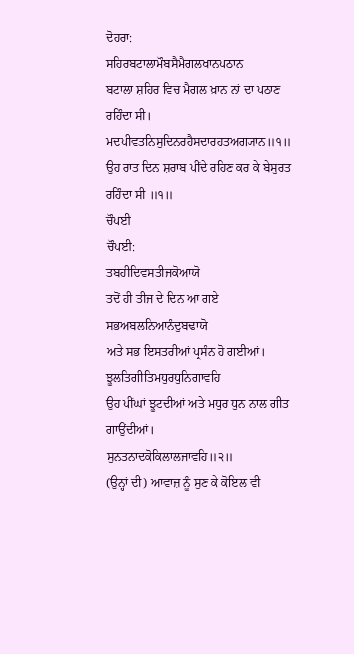ਦੋਹਰਾ:
ਸਹਿਰਬਟਾਲਾਮੌਬਸੈਮੈਗਲਖਾਨਪਠਾਨ
ਬਟਾਲਾ ਸ਼ਹਿਰ ਵਿਚ ਮੈਗਲ ਖ਼ਾਨ ਨਾਂ ਦਾ ਪਠਾਣ ਰਹਿੰਦਾ ਸੀ।
ਮਦਪੀਵਤਨਿਸੁਦਿਨਰਹੈਸਦਾਰਹਤਅਗ੍ਯਾਨ॥੧॥
ਉਹ ਰਾਤ ਦਿਨ ਸ਼ਰਾਬ ਪੀਂਦੇ ਰਹਿਣ ਕਰ ਕੇ ਬੇਸੁਰਤ ਰਹਿੰਦਾ ਸੀ ॥੧॥
ਚੌਪਈ
ਚੌਪਈ:
ਤਬਹੀਦਿਵਸਤੀਜਕੋਆਯੋ
ਤਦੋਂ ਹੀ ਤੀਜ ਦੇ ਦਿਨ ਆ ਗਏ
ਸਭਅਬਲਨਿਆਨੰਦੁਬਢਾਯੋ
ਅਤੇ ਸਭ ਇਸਤਰੀਆਂ ਪ੍ਰਸੰਨ ਹੋ ਗਈਆਂ।
ਝੂਲਤਿਗੀਤਿਮਧੁਰਧੁਨਿਗਾਵਹਿ
ਉਹ ਪੀਂਘਾਂ ਝੂਟਦੀਆਂ ਅਤੇ ਮਧੁਰ ਧੁਨ ਨਾਲ ਗੀਤ ਗਾਉਂਦੀਆਂ।
ਸੁਨਤਨਾਦਕੋਕਿਲਾਲਜਾਵਹਿ॥੨॥
(ਉਨ੍ਹਾਂ ਦੀ) ਆਵਾਜ਼ ਨੂੰ ਸੁਣ ਕੇ ਕੋਇਲ ਵੀ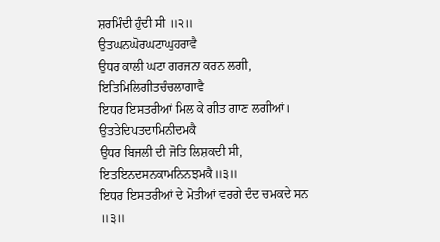ਸ਼ਰਮਿੰਦੀ ਹੁੰਦੀ ਸੀ ॥੨॥
ਉਤਘਨਘੋਰਘਟਾਘੁਹਰਾਵੈ
ਉਧਰ ਕਾਲੀ ਘਟਾ ਗਰਜਨਾ ਕਰਨ ਲਗੀ,
ਇਤਿਮਿਲਿਗੀਤਚੰਚਲਾਗਾਵੈ
ਇਧਰ ਇਸਤਰੀਆਂ ਮਿਲ ਕੇ ਗੀਤ ਗਾਣ ਲਗੀਆਂ।
ਉਤਤੇਦਿਪਤਦਾਮਿਨੀਦਮਕੈ
ਉਧਰ ਬਿਜਲੀ ਦੀ ਜੋਤਿ ਲਿਸ਼ਕਦੀ ਸੀ,
ਇਤਇਨਦਸਨਕਾਮਨਿਨਝਮਕੈ॥੩॥
ਇਧਰ ਇਸਤਰੀਆਂ ਦੇ ਮੋਤੀਆਂ ਵਰਗੇ ਦੰਦ ਚਮਕਦੇ ਸਨ ॥੩॥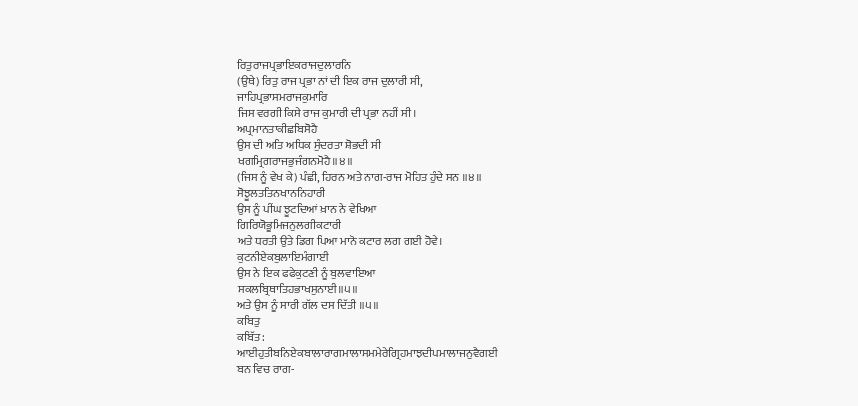ਰਿਤੁਰਾਜਪ੍ਰਭਾਇਕਰਾਜਦੁਲਾਰਨਿ
(ਉਥੇ) ਰਿਤੁ ਰਾਜ ਪ੍ਰਭਾ ਨਾਂ ਦੀ ਇਕ ਰਾਜ ਦੁਲਾਰੀ ਸੀ,
ਜਾਹਿਪ੍ਰਭਾਸਮਰਾਜਕੁਮਾਰਿ
ਜਿਸ ਵਰਗੀ ਕਿਸੇ ਰਾਜ ਕੁਮਾਰੀ ਦੀ ਪ੍ਰਭਾ ਨਹੀਂ ਸੀ।
ਅਪ੍ਰਮਾਨਤਾਕੀਛਬਿਸੋਹੈ
ਉਸ ਦੀ ਅਤਿ ਅਧਿਕ ਸੁੰਦਰਤਾ ਸ਼ੋਭਦੀ ਸੀ
ਖਗਮ੍ਰਿਗਰਾਜਭੁਜੰਗਨਮੋਹੈ॥੪॥
(ਜਿਸ ਨੂੰ ਵੇਖ ਕੇ) ਪੰਛੀ, ਹਿਰਨ ਅਤੇ ਨਾਗ-ਰਾਜ ਮੋਹਿਤ ਹੁੰਦੇ ਸਨ ॥੪॥
ਸੋਝੂਲਤਤਿਨਖਾਨਨਿਹਾਰੀ
ਉਸ ਨੂੰ ਪੀਂਘ ਝੂਟਦਿਆਂ ਖ਼ਾਨ ਨੇ ਵੇਖਿਆ
ਗਿਰਿਯੋਭੂਮਿਜਨੁਲਗੀਕਟਾਰੀ
ਅਤੇ ਧਰਤੀ ਉਤੇ ਡਿਗ ਪਿਆ ਮਾਨੋ ਕਟਾਰ ਲਗ ਗਈ ਹੋਵੇ।
ਕੁਟਨੀਏਕਬੁਲਾਇਮੰਗਾਈ
ਉਸ ਨੇ ਇਕ ਫਫੇਕੁਟਣੀ ਨੂੰ ਬੁਲਵਾਇਆ
ਸਕਲਬ੍ਰਿਥਾਤਿਹਭਾਖਸੁਨਾਈ॥੫॥
ਅਤੇ ਉਸ ਨੂੰ ਸਾਰੀ ਗੱਲ ਦਸ ਦਿੱਤੀ ॥੫॥
ਕਬਿਤੁ
ਕਬਿੱਤ:
ਆਈਹੁਤੀਬਨਿਏਕਬਾਲਾਰਾਗਮਾਲਾਸਮਮੇਰੇਗ੍ਰਿਹਮਾਝਦੀਪਮਾਲਾਜਨੁਵੈਗਈ
ਬਨ ਵਿਚ ਰਾਗ-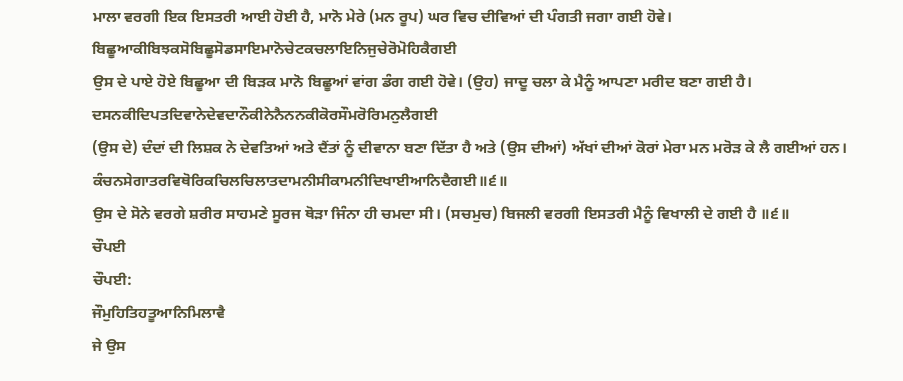ਮਾਲਾ ਵਰਗੀ ਇਕ ਇਸਤਰੀ ਆਈ ਹੋਈ ਹੈ, ਮਾਨੋ ਮੇਰੇ (ਮਨ ਰੂਪ) ਘਰ ਵਿਚ ਦੀਵਿਆਂ ਦੀ ਪੰਗਤੀ ਜਗਾ ਗਈ ਹੋਵੇ।
ਬਿਛੂਆਕੀਬਿਝਕਸੋਬਿਛੂਸੋਡਸਾਇਮਾਨੋਚੇਟਕਚਲਾਇਨਿਜੁਚੇਰੋਮੋਹਿਕੈਗਈ
ਉਸ ਦੇ ਪਾਏ ਹੋਏ ਬਿਛੂਆ ਦੀ ਬਿੜਕ ਮਾਨੋ ਬਿਛੂਆਂ ਵਾਂਗ ਡੰਗ ਗਈ ਹੋਵੇ। (ਉਹ) ਜਾਦੂ ਚਲਾ ਕੇ ਮੈਨੂੰ ਆਪਣਾ ਮਰੀਦ ਬਣਾ ਗਈ ਹੈ।
ਦਸਨਕੀਦਿਪਤਦਿਵਾਨੇਦੇਵਦਾਨੌਕੀਨੇਨੈਨਨਕੀਕੋਰਸੌਮਰੋਰਿਮਨੁਲੈਗਈ
(ਉਸ ਦੇ) ਦੰਦਾਂ ਦੀ ਲਿਸ਼ਕ ਨੇ ਦੇਵਤਿਆਂ ਅਤੇ ਦੈਂਤਾਂ ਨੂੰ ਦੀਵਾਨਾ ਬਣਾ ਦਿੱਤਾ ਹੈ ਅਤੇ (ਉਸ ਦੀਆਂ) ਅੱਖਾਂ ਦੀਆਂ ਕੋਰਾਂ ਮੇਰਾ ਮਨ ਮਰੋੜ ਕੇ ਲੈ ਗਈਆਂ ਹਨ।
ਕੰਚਨਸੇਗਾਤਰਵਿਥੋਰਿਕਚਿਲਚਿਲਾਤਦਾਮਨੀਸੀਕਾਮਨੀਦਿਖਾਈਆਨਿਦੈਗਈ॥੬॥
ਉਸ ਦੇ ਸੋਨੇ ਵਰਗੇ ਸ਼ਰੀਰ ਸਾਹਮਣੇ ਸੂਰਜ ਥੋੜਾ ਜਿੰਨਾ ਹੀ ਚਮਦਾ ਸੀ। (ਸਚਮੁਚ) ਬਿਜਲੀ ਵਰਗੀ ਇਸਤਰੀ ਮੈਨੂੰ ਵਿਖਾਲੀ ਦੇ ਗਈ ਹੈ ॥੬॥
ਚੌਪਈ
ਚੌਪਈ:
ਜੌਮੁਹਿਤਿਹਤੂਆਨਿਮਿਲਾਵੈ
ਜੇ ਉਸ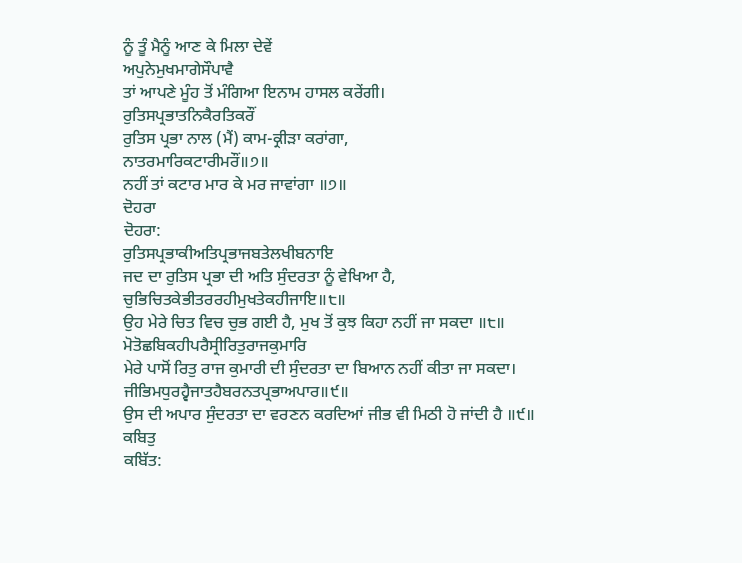ਨੂੰ ਤੂੰ ਮੈਨੂੰ ਆਣ ਕੇ ਮਿਲਾ ਦੇਵੇਂ
ਅਪੁਨੇਮੁਖਮਾਗੇਸੌਪਾਵੈ
ਤਾਂ ਆਪਣੇ ਮੂੰਹ ਤੋਂ ਮੰਗਿਆ ਇਨਾਮ ਹਾਸਲ ਕਰੇਂਗੀ।
ਰੁਤਿਸਪ੍ਰਭਾਤਨਿਕੈਰਤਿਕਰੌਂ
ਰੁਤਿਸ ਪ੍ਰਭਾ ਨਾਲ (ਮੈਂ) ਕਾਮ-ਕ੍ਰੀੜਾ ਕਰਾਂਗਾ,
ਨਾਤਰਮਾਰਿਕਟਾਰੀਮਰੌਂ॥੭॥
ਨਹੀਂ ਤਾਂ ਕਟਾਰ ਮਾਰ ਕੇ ਮਰ ਜਾਵਾਂਗਾ ॥੭॥
ਦੋਹਰਾ
ਦੋਹਰਾ:
ਰੁਤਿਸਪ੍ਰਭਾਕੀਅਤਿਪ੍ਰਭਾਜਬਤੇਲਖੀਬਨਾਇ
ਜਦ ਦਾ ਰੁਤਿਸ ਪ੍ਰਭਾ ਦੀ ਅਤਿ ਸੁੰਦਰਤਾ ਨੂੰ ਵੇਖਿਆ ਹੈ,
ਚੁਭਿਚਿਤਕੇਭੀਤਰਰਹੀਮੁਖਤੇਕਹੀਜਾਇ॥੮॥
ਉਹ ਮੇਰੇ ਚਿਤ ਵਿਚ ਚੁਭ ਗਈ ਹੈ, ਮੁਖ ਤੋਂ ਕੁਝ ਕਿਹਾ ਨਹੀਂ ਜਾ ਸਕਦਾ ॥੮॥
ਮੋਤੋਛਬਿਕਹੀਪਰੈਸ੍ਰੀਰਿਤੁਰਾਜਕੁਮਾਰਿ
ਮੇਰੇ ਪਾਸੋਂ ਰਿਤੁ ਰਾਜ ਕੁਮਾਰੀ ਦੀ ਸੁੰਦਰਤਾ ਦਾ ਬਿਆਨ ਨਹੀਂ ਕੀਤਾ ਜਾ ਸਕਦਾ।
ਜੀਭਿਮਧੁਰਹ੍ਵੈਜਾਤਹੈਬਰਨਤਪ੍ਰਭਾਅਪਾਰ॥੯॥
ਉਸ ਦੀ ਅਪਾਰ ਸੁੰਦਰਤਾ ਦਾ ਵਰਣਨ ਕਰਦਿਆਂ ਜੀਭ ਵੀ ਮਿਠੀ ਹੋ ਜਾਂਦੀ ਹੈ ॥੯॥
ਕਬਿਤੁ
ਕਬਿੱਤ: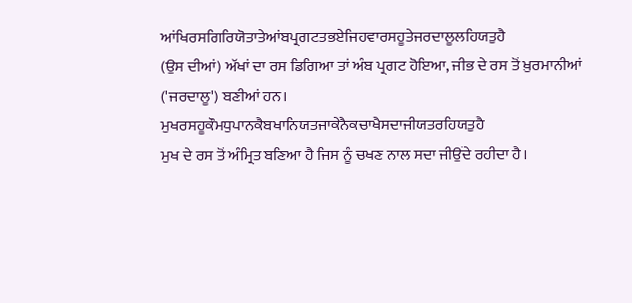ਆਂਖਿਰਸਗਿਰਿਯੋਤਾਤੇਆਂਬਪ੍ਰਗਟਤਭਏਜਿਹਵਾਰਸਹੂਤੇਜਰਦਾਲੂਲਹਿਯਤੁਹੈ
(ਉਸ ਦੀਆਂ) ਅੱਖਾਂ ਦਾ ਰਸ ਡਿਗਿਆ ਤਾਂ ਅੰਬ ਪ੍ਰਗਟ ਹੋਇਆ, ਜੀਭ ਦੇ ਰਸ ਤੋਂ ਖ਼ੁਰਮਾਨੀਆਂ ('ਜਰਦਾਲੂ') ਬਣੀਆਂ ਹਨ।
ਮੁਖਰਸਹੂਕੌਮਧੁਪਾਨਕੈਬਖਾਨਿਯਤਜਾਕੇਨੈਕਚਾਖੈਸਦਾਜੀਯਤਰਹਿਯਤੁਹੈ
ਮੁਖ ਦੇ ਰਸ ਤੋਂ ਅੰਮ੍ਰਿਤ ਬਣਿਆ ਹੈ ਜਿਸ ਨੂੰ ਚਖਣ ਨਾਲ ਸਦਾ ਜੀਉਂਦੇ ਰਹੀਦਾ ਹੈ।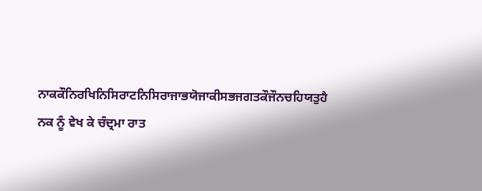ਨਾਕਕੌਨਿਰਖਿਨਿਸਿਰਾਟਨਿਸਿਰਾਜਾਭਯੋਜਾਕੀਸਭਜਗਤਕੌਜੌਨਚਹਿਯਤੁਹੈ
ਨਕ ਨੂੰ ਵੇਖ ਕੇ ਚੰਦ੍ਰਮਾ ਰਾਤ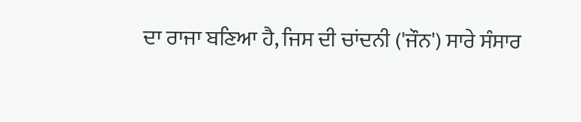ਦਾ ਰਾਜਾ ਬਣਿਆ ਹੈ, ਜਿਸ ਦੀ ਚਾਂਦਨੀ ('ਜੌਨ') ਸਾਰੇ ਸੰਸਾਰ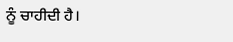ਨੂੰ ਚਾਹੀਦੀ ਹੈ।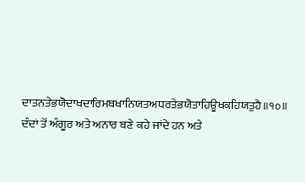ਦਾਤਨਤੇਭਯੋਦਾਖਦਾਰਿਮਬਖਾਨਿਯਤਅਧਰਤੇਭਯੋਤਾਹਿਊਖਕਹਿਯਤੁਹੈ॥੧੦॥
ਦੰਦਾਂ ਤੋਂ ਅੰਗੂਰ ਅਤੇ ਅਨਾਰ ਬਣੇ ਕਹੇ ਜਾਂਦੇ ਹਨ ਅਤੇ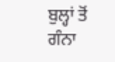ਬੁਲ੍ਹਾਂ ਤੋਂ ਗੰਨਾ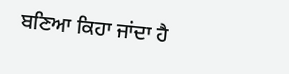ਬਣਿਆ ਕਿਹਾ ਜਾਂਦਾ ਹੈ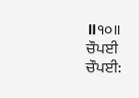॥੧੦॥
ਚੌਪਈ
ਚੌਪਈ: